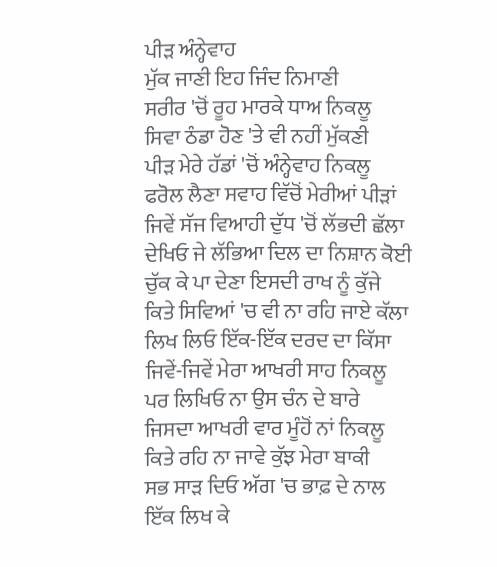ਪੀੜ ਅੰਨ੍ਹੇਵਾਹ
ਮੁੱਕ ਜਾਣੀ ਇਹ ਜਿੰਦ ਨਿਮਾਣੀ
ਸਰੀਰ 'ਚੋਂ ਰੂਹ ਮਾਰਕੇ ਧਾਅ ਨਿਕਲੂ
ਸਿਵਾ ਠੰਡਾ ਹੋਣ 'ਤੇ ਵੀ ਨਹੀਂ ਮੁੱਕਣੀ
ਪੀੜ ਮੇਰੇ ਹੱਡਾਂ 'ਚੋਂ ਅੰਨ੍ਹੇਵਾਹ ਨਿਕਲੂ
ਫਰੋਲ ਲੈਣਾ ਸਵਾਹ ਵਿੱਚੋਂ ਮੇਰੀਆਂ ਪੀੜਾਂ
ਜਿਵੇਂ ਸੱਜ ਵਿਆਹੀ ਦੁੱਧ 'ਚੋਂ ਲੱਭਦੀ ਛੱਲਾ
ਦੇਖਿਓ ਜੇ ਲੱਭਿਆ ਦਿਲ ਦਾ ਨਿਸ਼ਾਨ ਕੋਈ
ਚੁੱਕ ਕੇ ਪਾ ਦੇਣਾ ਇਸਦੀ ਰਾਖ ਨੂੰ ਕੁੱਜੇ
ਕਿਤੇ ਸਿਵਿਆਂ 'ਚ ਵੀ ਨਾ ਰਹਿ ਜਾਏ ਕੱਲਾ
ਲਿਖ ਲਿਓ ਇੱਕ-ਇੱਕ ਦਰਦ ਦਾ ਕਿੱਸਾ
ਜਿਵੇਂ-ਜਿਵੇਂ ਮੇਰਾ ਆਖਰੀ ਸਾਹ ਨਿਕਲੂ
ਪਰ ਲਿਖਿਓ ਨਾ ਉਸ ਚੰਨ ਦੇ ਬਾਰੇ
ਜਿਸਦਾ ਆਖਰੀ ਵਾਰ ਮੂੰਹੋਂ ਨਾਂ ਨਿਕਲੂ
ਕਿਤੇ ਰਹਿ ਨਾ ਜਾਵੇ ਕੁੱਝ ਮੇਰਾ ਬਾਕੀ
ਸਭ ਸਾੜ ਦਿਓ ਅੱਗ 'ਚ ਭਾਫ਼ ਦੇ ਨਾਲ
ਇੱਕ ਲਿਖ ਕੇ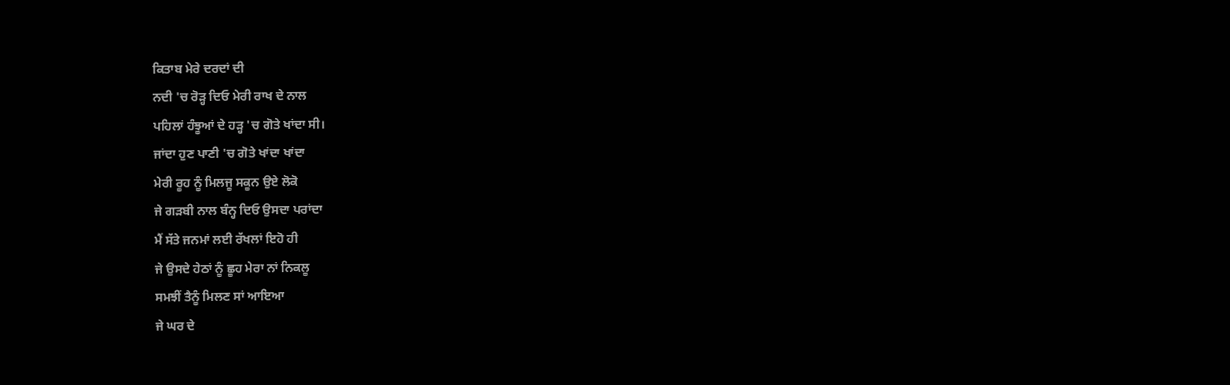ਕਿਤਾਬ ਮੇਰੇ ਦਰਦਾਂ ਦੀ
ਨਦੀ 'ਚ ਰੋੜ੍ਹ ਦਿਓ ਮੇਰੀ ਰਾਖ ਦੇ ਨਾਲ
ਪਹਿਲਾਂ ਹੰਝੂਆਂ ਦੇ ਹੜ੍ਹ 'ਚ ਗੋਤੇ ਖਾਂਦਾ ਸੀ।
ਜਾਂਦਾ ਹੁਣ ਪਾਣੀ 'ਚ ਗੋਤੇ ਖਾਂਦਾ ਖਾਂਦਾ
ਮੇਰੀ ਰੂਹ ਨੂੰ ਮਿਲਜੂ ਸਕੂਨ ਉਏ ਲੋਕੋ
ਜੇ ਗੜਬੀ ਨਾਲ ਬੰਨ੍ਹ ਦਿਓ ਉਸਦਾ ਪਰਾਂਦਾ
ਮੈਂ ਸੱਤੇ ਜਨਮਾਂ ਲਈ ਰੱਖਲਾਂ ਇਹੋ ਹੀ
ਜੇ ਉਸਦੇ ਹੇਠਾਂ ਨੂੰ ਛੂਹ ਮੇਰਾ ਨਾਂ ਨਿਕਲੂ
ਸਮਝੀਂ ਤੈਨੂੰ ਮਿਲਣ ਸਾਂ ਆਇਆ
ਜੇ ਘਰ ਦੇ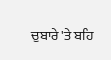ਚੁਬਾਰੇ 'ਤੇ ਬਹਿ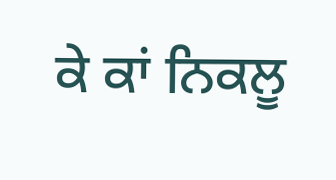ਕੇ ਕਾਂ ਨਿਕਲੂ